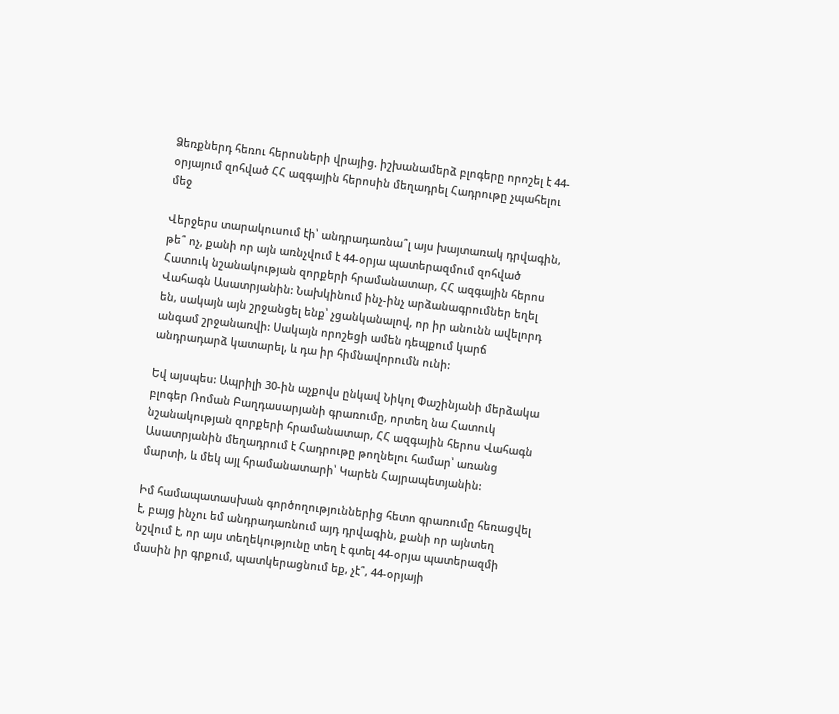Ձեռքներդ հեռու հերոսների վրայից. իշխանամերձ բլոգերը որոշել է 44-օրյայում զոհված ՀՀ ազգային հերոսին մեղադրել Հադրութը չպահելու մեջ

Վերջերս տարակուսում էի՝ անդրադառնա՞լ այս խայտառակ դրվագին, թե՞ ոչ, քանի որ այն առնչվում է 44-օրյա պատերազմում զոհված Հատուկ նշանակության զորքերի հրամանատար, ՀՀ ազգային հերոս Վահագն Ասատրյանին: Նախկինում ինչ-ինչ արձանագրումներ եղել են, սակայն այն շրջանցել ենք՝ չցանկանալով, որ իր անունն ավելորդ անգամ շրջանառվի: Սակայն որոշեցի ամեն դեպքում կարճ անդրադարձ կատարել, և դա իր հիմնավորումն ունի:

Եվ այսպես: Ապրիլի 30-ին աչքովս ընկավ Նիկոլ Փաշինյանի մերձակա բլոգեր Ռոման Բաղդասարյանի գրառումը, որտեղ նա Հատուկ նշանակության զորքերի հրամանատար, ՀՀ ազգային հերոս Վահագն Ասատրյանին մեղադրում է Հադրութը թողնելու համար՝ առանց մարտի, և մեկ այլ հրամանատարի՝ Կարեն Հայրապետյանին:

Իմ համապատասխան գործողություններից հետո գրառումը հեռացվել է, բայց ինչու եմ անդրադառնում այդ դրվագին, քանի որ այնտեղ նշվում է, որ այս տեղեկությունը տեղ է գտել 44-օրյա պատերազմի մասին իր գրքում, պատկերացնում եք, չէ՞, 44-օրյայի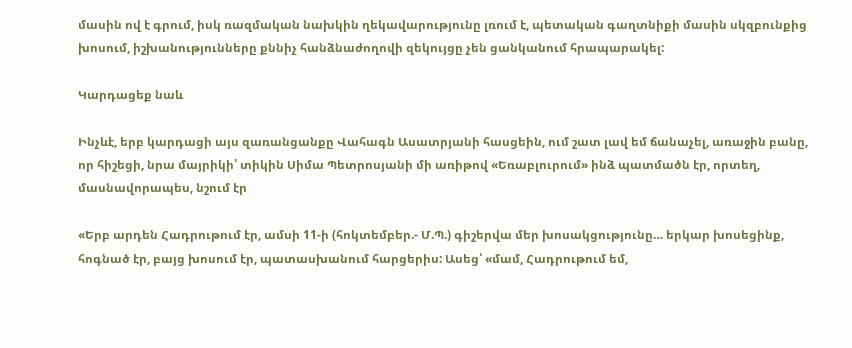մասին ով է գրում, իսկ ռազմական նախկին ղեկավարությունը լռում է, պետական գաղտնիքի մասին սկզբունքից խոսում, իշխանությունները քննիչ հանձնաժողովի զեկույցը չեն ցանկանում հրապարակել:

Կարդացեք նաև

Ինչևէ, երբ կարդացի այս զառանցանքը Վահագն Ասատրյանի հասցեին, ում շատ լավ եմ ճանաչել, առաջին բանը, որ հիշեցի, նրա մայրիկի՝ տիկին Սիմա Պետրոսյանի մի առիթով «Եռաբլուրում» ինձ պատմածն էր, որտեղ, մասնավորապես, նշում էր

«Երբ արդեն Հադրութում էր, ամսի 11-ի (հոկտեմբեր.- Մ.Պ.) գիշերվա մեր խոսակցությունը… երկար խոսեցինք, հոգնած էր, բայց խոսում էր, պատասխանում հարցերիս: Ասեց՝ «մամ, Հադրութում եմ,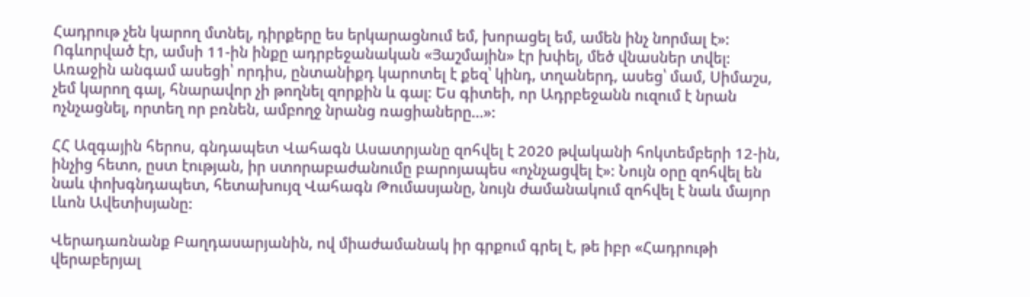Հադրութ չեն կարող մտնել, դիրքերը ես երկարացնում եմ, խորացել եմ, ամեն ինչ նորմալ է»: Ոգևորված էր, ամսի 11-ին ինքը ադրբեջանական «Յաշմային» էր խփել, մեծ վնասներ տվել: Առաջին անգամ ասեցի՝ որդիս, ընտանիքդ կարոտել է քեզ՝ կինդ, տղաներդ, ասեց՝ մամ, Սիմաշս, չեմ կարող գալ, հնարավոր չի թողնել զորքին և գալ: Ես գիտեի, որ Ադրբեջանն ուզում է նրան ոչնչացնել, որտեղ որ բռնեն, ամբողջ նրանց ռացիաները…»:

ՀՀ Ազգային հերոս, գնդապետ Վահագն Ասատրյանը զոհվել է 2020 թվականի հոկտեմբերի 12-ին, ինչից հետո, ըստ էության, իր ստորաբաժանումը բարոյապես «ոչնչացվել է»: Նույն օրը զոհվել են նաև փոխգնդապետ, հետախույզ Վահագն Թումասյանը, նույն ժամանակում զոհվել է նաև մայոր Լևոն Ավետիսյանը:

Վերադառնանք Բաղդասարյանին, ով միաժամանակ իր գրքում գրել է, թե իբր «Հադրութի վերաբերյալ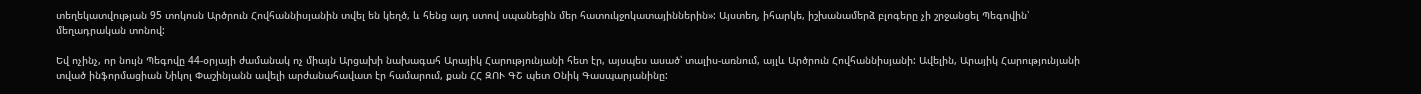տեղեկատվության 95 տոկոսն Արծրուն Հովհաննիսյանին տվել են կեղծ, և հենց այդ ստով սպանեցին մեր հատուկջոկատայիններին»: Այստեղ, իհարկե, իշխանամերձ բլոգերը չի շրջանցել Պեգովին՝ մեղադրական տոնով:

Եվ ոչինչ, որ նույն Պեգովը 44-օրյայի ժամանակ ոչ միայն Արցախի նախագահ Արայիկ Հարությունյանի հետ էր, այսպես ասած՝ տալիս-առնում, այլև Արծրուն Հովհաննիսյանի: Ավելին, Արայիկ Հարությունյանի տված ինֆորմացիան Նիկոլ Փաշինյանն ավելի արժանահավատ էր համարում, քան ՀՀ ԶՈՒ ԳՇ պետ Օնիկ Գասպարյանինը: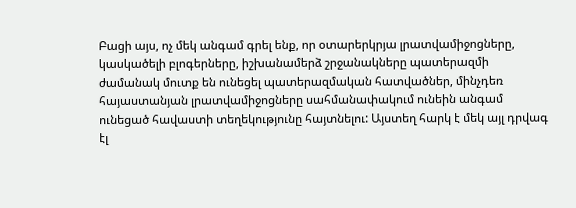Բացի այս, ոչ մեկ անգամ գրել ենք, որ օտարերկրյա լրատվամիջոցները, կասկածելի բլոգերները, իշխանամերձ շրջանակները պատերազմի ժամանակ մուտք են ունեցել պատերազմական հատվածներ, մինչդեռ հայաստանյան լրատվամիջոցները սահմանափակում ունեին անգամ ունեցած հավաստի տեղեկությունը հայտնելու: Այստեղ հարկ է մեկ այլ դրվագ էլ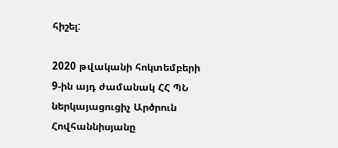հիշել:

2020 թվականի հոկտեմբերի 9-ին այդ ժամանակ ՀՀ ՊՆ ներկայացուցիչ Արծրուն Հովհաննիսյանը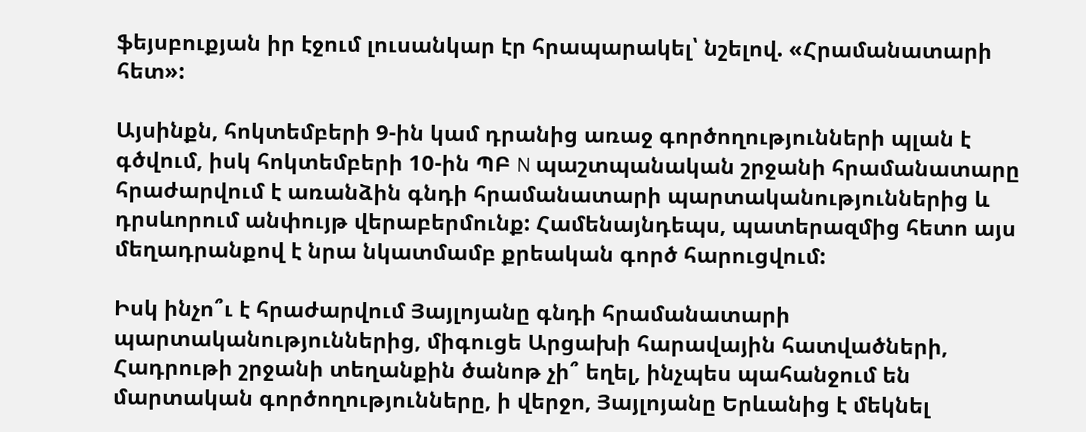ֆեյսբուքյան իր էջում լուսանկար էր հրապարակել՝ նշելով. «Հրամանատարի հետ»:

Այսինքն, հոկտեմբերի 9-ին կամ դրանից առաջ գործողությունների պլան է գծվում, իսկ հոկտեմբերի 10-ին ՊԲ N պաշտպանական շրջանի հրամանատարը հրաժարվում է առանձին գնդի հրամանատարի պարտականություններից և դրսևորում անփույթ վերաբերմունք: Համենայնդեպս, պատերազմից հետո այս մեղադրանքով է նրա նկատմամբ քրեական գործ հարուցվում:

Իսկ ինչո՞ւ է հրաժարվում Յայլոյանը գնդի հրամանատարի պարտականություններից, միգուցե Արցախի հարավային հատվածների, Հադրութի շրջանի տեղանքին ծանոթ չի՞ եղել, ինչպես պահանջում են մարտական գործողությունները, ի վերջո, Յայլոյանը Երևանից է մեկնել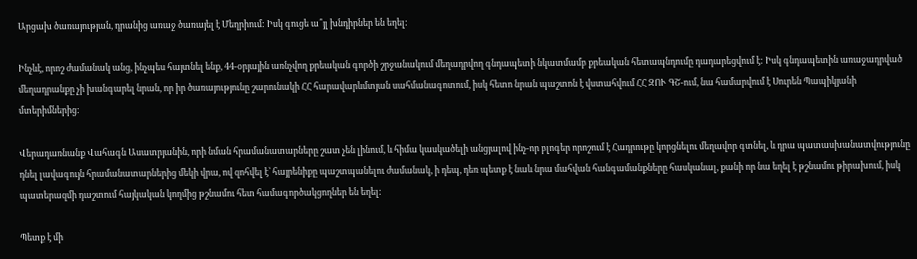Արցախ ծառայության, դրանից առաջ ծառայել է Մեղրիում: Իսկ գուցե ա՞յլ խնդիրներ են եղել:

Ինչևէ, որոշ ժամանակ անց, ինչպես հայտնել ենք, 44-օրյային առնչվող քրեական գործի շրջանակում մեղադրվող գնդապետի նկատմամբ քրեական հետապնդումը դադարեցվում է: Իսկ գնդապետին առաջադրված մեղադրանքը չի խանգարել նրան, որ իր ծառայությունը շարունակի ՀՀ հարավարևմտյան սահմանագոտում, իսկ հետո նրան պաշտոն է վստահվում ՀՀ ԶՈՒ ԳՇ-ում, նա համարվում է Սուրեն Պապիկյանի մտերիմներից:

Վերադառնանք Վահագն Ասատրյանին, որի նման հրամանատարները շատ չեն լինում, և հիմա կասկածելի անցյալով ինչ-որ բլոգեր որոշում է Հադրութը կորցնելու մեղավոր գտնել, և դրա պատասխանատվությունը դնել լավագույն հրամանատարներից մեկի վրա, ով զոհվել է՝ հայրենիքը պաշտպանելու ժամանակ, ի դեպ, դեռ պետք է նաև նրա մահվան հանգամանքները հասկանալ, քանի որ նա եղել է թշնամու թիրախում, իսկ պատերազմի դաշտում հայկական կողմից թշնամու հետ համագործակցողներ են եղել:

Պետք է մի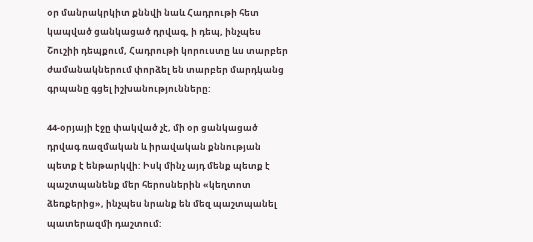օր մանրակրկիտ քննվի նաև Հադրութի հետ կապված ցանկացած դրվագ, ի դեպ, ինչպես Շուշիի դեպքում, Հադրութի կորուստը ևս տարբեր ժամանակներում փորձել են տարբեր մարդկանց գրպանը գցել իշխանությունները:

44-օրյայի էջը փակված չէ, մի օր ցանկացած դրվագ ռազմական և իրավական քննության պետք է ենթարկվի: Իսկ մինչ այդ մենք պետք է պաշտպանենք մեր հերոսներին «կեղտոտ ձեռքերից», ինչպես նրանք են մեզ պաշտպանել պատերազմի դաշտում: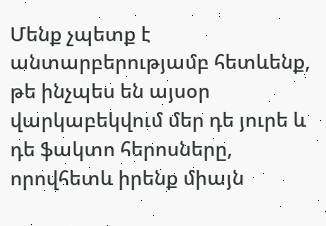Մենք չպետք է անտարբերությամբ հետևենք, թե ինչպես են այսօր վարկաբեկվում մեր դե յուրե և դե ֆակտո հերոսները, որովհետև իրենք միայն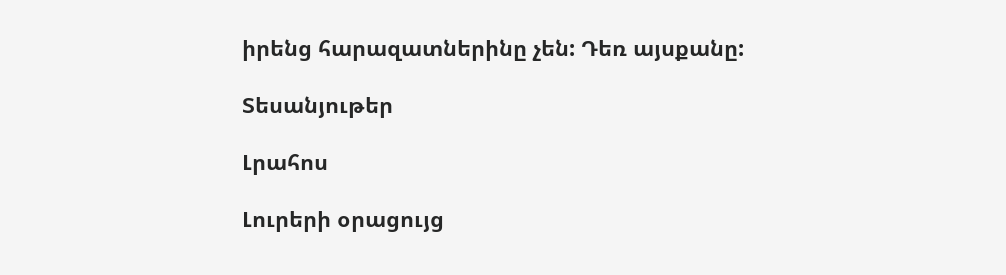իրենց հարազատներինը չեն: Դեռ այսքանը:

Տեսանյութեր

Լրահոս

Լուրերի օրացույց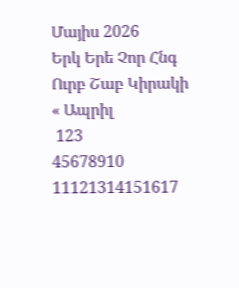Մայիս 2026
Երկ Երե Չոր Հնգ Ուրբ Շաբ Կիրակի
« Ապրիլ
 123
45678910
11121314151617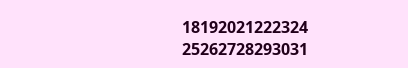18192021222324
25262728293031